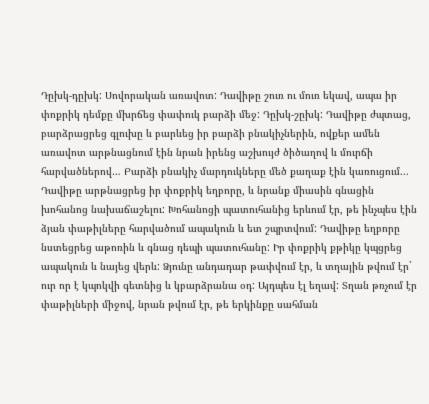Դըխկ-դըխկ: Սովորական առավոտ: Դավիթը շուռ ու մուռ եկավ, ապա իր փոքրիկ դեմքը մխրճեց փափուկ բարձի մեջ: Դըխկ-շըխկ: Դավիթը ժպտաց, բարձրացրեց գլուխը և բարևեց իր բարձի բնակիչներին, ովքեր ամեն առավոտ արթնացնում էին նրան իրենց աշխույժ ծիծաղով և մուրճի հարվածներով… Բարձի բնակիչ մարդուկները մեծ քաղաք էին կառուցում...
Դավիթը արթնացրեց իր փոքրիկ եղբորը, և նրանք միասին գնացին խոհանոց նախաճաշելու: Խոհանոցի պատուհանից երևում էր, թե ինչպես էին ձյան փաթիլները հարվածում ապակուն և ետ շպրտվում: Դավիթը եղբորը նստեցրեց աթոռին և գնաց դեպի պատուհանը: Իր փոքրիկ քթիկը կպցրեց ապակուն և նայեց վերև: Ձյունը անդադար թափվում էր, և տղային թվում էր` ուր որ է կպոկվի գետնից և կբարձրանա օդ: Այդպես էլ եղավ: Տղան թռչում էր փաթիլների միջով, նրան թվում էր, թե երկինքը սահման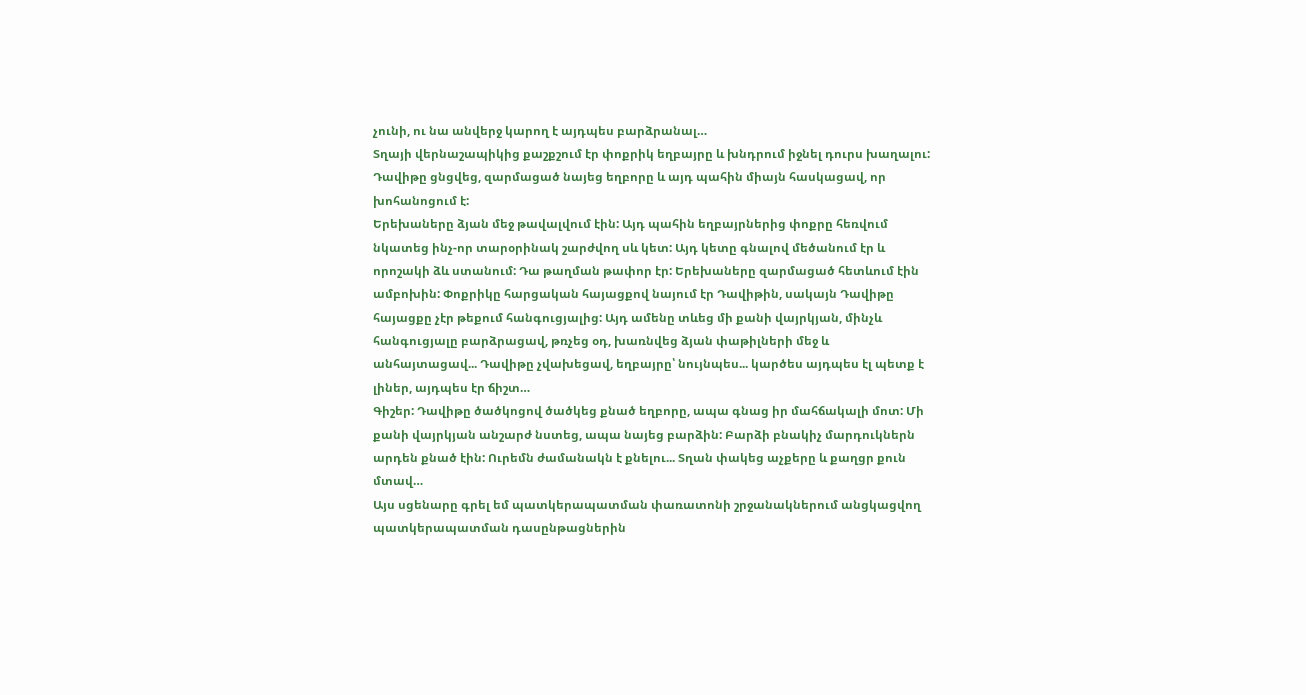չունի, ու նա անվերջ կարող է այդպես բարձրանալ…
Տղայի վերնաշապիկից քաշքշում էր փոքրիկ եղբայրը և խնդրում իջնել դուրս խաղալու: Դավիթը ցնցվեց, զարմացած նայեց եղբորը և այդ պահին միայն հասկացավ, որ խոհանոցում է:
Երեխաները ձյան մեջ թավալվում էին: Այդ պահին եղբայրներից փոքրը հեռվում նկատեց ինչ-որ տարօրինակ շարժվող սև կետ: Այդ կետը գնալով մեծանում էր և որոշակի ձև ստանում: Դա թաղման թափոր էր: Երեխաները զարմացած հետևում էին ամբոխին: Փոքրիկը հարցական հայացքով նայում էր Դավիթին, սակայն Դավիթը հայացքը չէր թեքում հանգուցյալից: Այդ ամենը տևեց մի քանի վայրկյան, մինչև հանգուցյալը բարձրացավ, թռչեց օդ, խառնվեց ձյան փաթիլների մեջ և անհայտացավ... Դավիթը չվախեցավ, եղբայրը՝ նույնպես... կարծես այդպես էլ պետք է լիներ, այդպես էր ճիշտ…
Գիշեր: Դավիթը ծածկոցով ծածկեց քնած եղբորը, ապա գնաց իր մահճակալի մոտ: Մի քանի վայրկյան անշարժ նստեց, ապա նայեց բարձին: Բարձի բնակիչ մարդուկներն արդեն քնած էին: Ուրեմն ժամանակն է քնելու... Տղան փակեց աչքերը և քաղցր քուն մտավ…
Այս սցենարը գրել եմ պատկերապատման փառատոնի շրջանակներում անցկացվող պատկերապատման դասընթացներին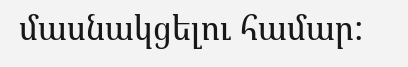մասնակցելու համար: